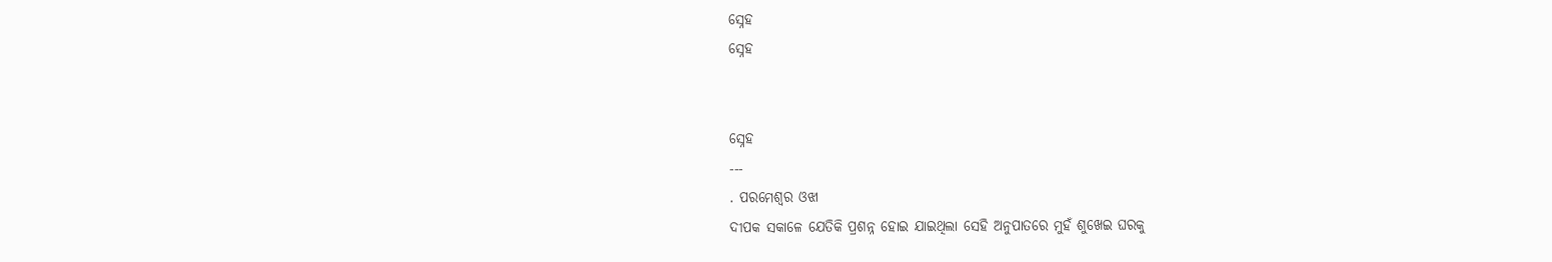ସ୍ନେହ
ସ୍ନେହ


ସ୍ନେହ
---
. ପରମେଶ୍ବର ଓଝା
ଦୀପକ ସକାଳେ ଯେତିକି ପ୍ରଶନ୍ନ ହୋଇ ଯାଇଥିଲା ସେହି ଅନୁପାତରେ ମୁହଁ ଶୁଖେଇ ଘରକୁ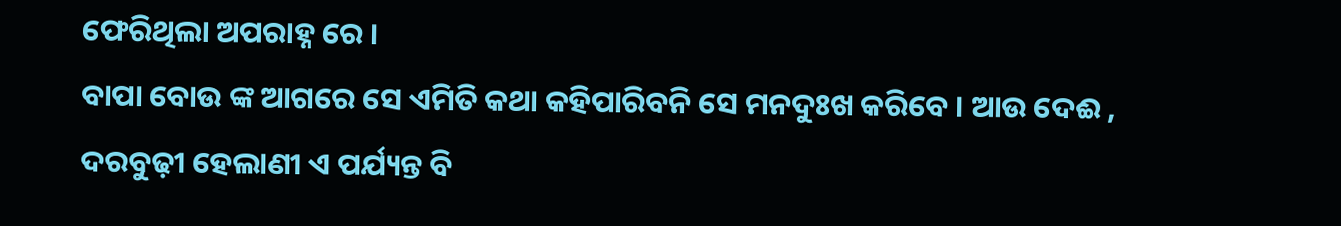ଫେରିଥିଲା ଅପରାହ୍ନ ରେ ।
ବାପା ବୋଉ ଙ୍କ ଆଗରେ ସେ ଏମିତି କଥା କହିପାରିବନି ସେ ମନଦୁଃଖ କରିବେ । ଆଉ ଦେଈ , ଦରବୁଢ଼ୀ ହେଲାଣୀ ଏ ପର୍ଯ୍ୟନ୍ତ ବି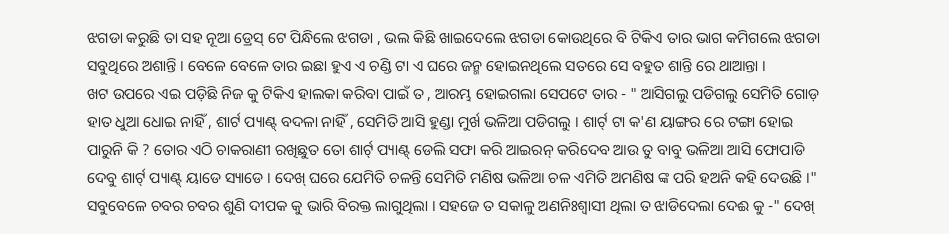ଝଗଡା କରୁଛି ତା ସହ ନୂଆ ଡ୍ରେସ୍ ଟେ ପିନ୍ଧିଲେ ଝଗଡା , ଭଲ କିଛି ଖାଇଦେଲେ ଝଗଡା କୋଉଥିରେ ବି ଟିକିଏ ତାର ଭାଗ କମିଗଲେ ଝଗଡା ସବୁଥିରେ ଅଶାନ୍ତି । ବେଳେ ବେଳେ ତାର ଇଛା ହୁଏ ଏ ଚଣ୍ଡି ଟା ଏ ଘରେ ଜନ୍ମ ହୋଇନଥିଲେ ସତରେ ସେ ବହୁତ ଶାନ୍ତି ରେ ଥାଆନ୍ତା ।
ଖଟ ଉପରେ ଏଇ ପଡ଼ିଛି ନିଜ କୁ ଟିକିଏ ହାଲକା କରିବା ପାଇଁ ତ , ଆରମ୍ଭ ହୋଇଗଲା ସେପଟେ ତାର - " ଆସିଗଲୁ ପଡିଗଲୁ ସେମିତି ଗୋଡ଼ ହାତ ଧୁଆ ଧୋଇ ନାହିଁ , ଶାର୍ଟ ପ୍ୟାଣ୍ଟ୍ ବଦଳା ନାହିଁ , ସେମିତି ଆସି ହୁଣ୍ଡା ମୁର୍ଖ ଭଳିଆ ପଡିଗଲୁ । ଶାର୍ଟ୍ ଟା କ'ଣ ୟାଙ୍ଗର ରେ ଟଙ୍ଗା ହୋଇ ପାରୁନି କି ? ତୋର ଏଠି ଚାକରାଣୀ ରଖିଛୁତ ତୋ ଶାର୍ଟ୍ ପ୍ୟାଣ୍ଟ୍ ଡେଲି ସଫା କରି ଆଇରନ୍ କରିଦେବ ଆଉ ତୁ ବାବୁ ଭଳିଆ ଆସି ଫୋପାଡି ଦେବୁ ଶାର୍ଟ୍ ପ୍ୟାଣ୍ଟ୍ ୟାଡେ ସ୍ୟାଡେ । ଦେଖ୍ ଘରେ ଯେମିତି ଚଳନ୍ତି ସେମିତି ମଣିଷ ଭଳିଆ ଚଳ ଏମିତି ଅମଣିଷ ଙ୍କ ପରି ହଅନି କହି ଦେଉଛି ।"
ସବୁବେଳେ ଚବର ଚବର ଶୁଣି ଦୀପକ କୁ ଭାରି ବିରକ୍ତ ଲାଗୁଥିଲା । ସହଜେ ତ ସକାଳୁ ଅଣନିଃଶ୍ବାସୀ ଥିଲା ତ ଝାଡିଦେଲା ଦେଈ କୁ -" ଦେଖ୍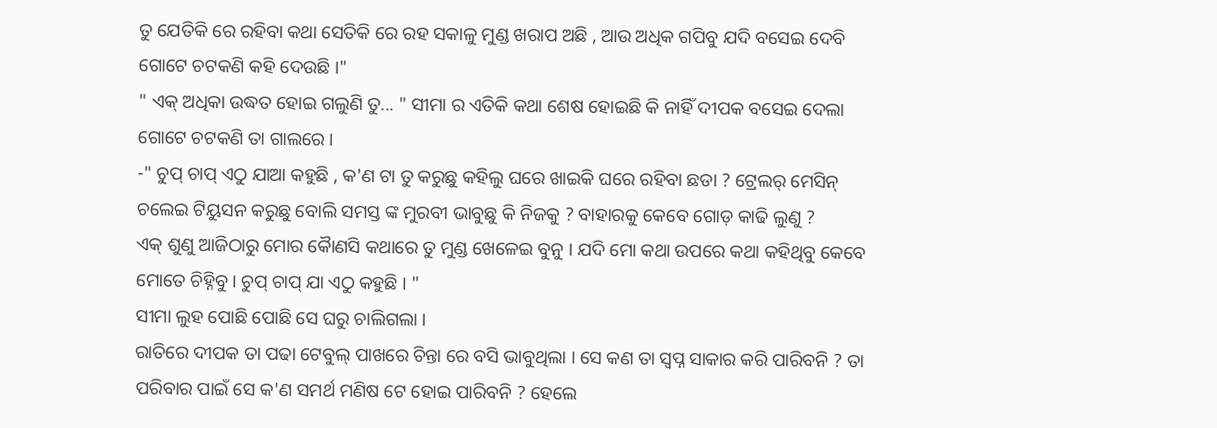ତୁ ଯେତିକି ରେ ରହିବା କଥା ସେତିକି ରେ ରହ ସକାଳୁ ମୁଣ୍ଡ ଖରାପ ଅଛି , ଆଉ ଅଧିକ ଗପିବୁ ଯଦି ବସେଇ ଦେବି ଗୋଟେ ଚଟକଣି କହି ଦେଉଛି ।"
" ଏକ୍ ଅଧିକା ଉଦ୍ଧତ ହୋଇ ଗଲୁଣି ତୁ... " ସୀମା ର ଏତିକି କଥା ଶେଷ ହୋଇଛି କି ନାହିଁ ଦୀପକ ବସେଇ ଦେଲା ଗୋଟେ ଚଟକଣି ତା ଗାଲରେ ।
-" ଚୁପ୍ ଚାପ୍ ଏଠୁ ଯାଆ କହୁଛି , କ'ଣ ଟା ତୁ କରୁଛୁ କହିଲୁ ଘରେ ଖାଇକି ଘରେ ରହିବା ଛଡା ? ଟ୍ରେଲର୍ ମେସିନ୍ ଚଲେଇ ଟିୟୁସନ କରୁଛୁ ବୋଲି ସମସ୍ତ ଙ୍କ ମୁରବୀ ଭାବୁଛୁ କି ନିଜକୁ ? ବାହାରକୁ କେବେ ଗୋଡ଼ କାଢି ଲୁଣୁ ?
ଏକ୍ ଶୁଣୁ ଆଜିଠାରୁ ମୋର କୈାଣସି କଥାରେ ତୁ ମୁଣ୍ଡ ଖେଳେଇ ବୁନୁ । ଯଦି ମୋ କଥା ଉପରେ କଥା କହିଥିବୁ କେବେ ମୋତେ ଚିହ୍ନିବୁ । ଚୁପ୍ ଚାପ୍ ଯା ଏଠୁ କହୁଛି । "
ସୀମା ଲୁହ ପୋଛି ପୋଛି ସେ ଘରୁ ଚାଲିଗଲା ।
ରାତିରେ ଦୀପକ ତା ପଢା ଟେବୁଲ୍ ପାଖରେ ଚିନ୍ତା ରେ ବସି ଭାବୁଥିଲା । ସେ କଣ ତା ସ୍ବପ୍ନ ସାକାର କରି ପାରିବନି ? ତା ପରିବାର ପାଇଁ ସେ କ'ଣ ସମର୍ଥ ମଣିଷ ଟେ ହୋଇ ପାରିବନି ? ହେଲେ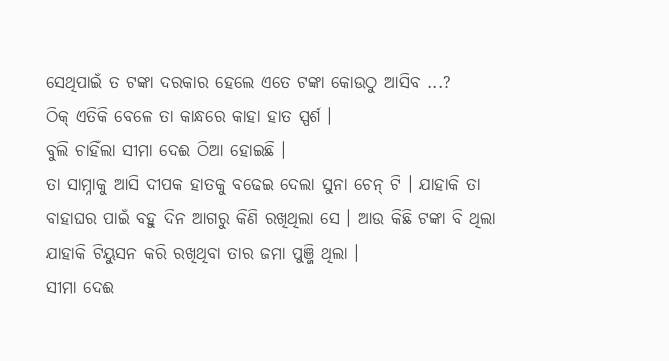ସେଥିପାଇଁ ତ ଟଙ୍କା ଦରକାର ହେଲେ ଏତେ ଟଙ୍କା କୋଉଠୁ ଆସିବ ...?
ଠିକ୍ ଏତିକି ବେଳେ ତା କାନ୍ଧରେ କାହା ହାତ ସ୍ପର୍ଶ ।
ବୁଲି ଚାହିଁଲା ସୀମା ଦେଈ ଠିଆ ହୋଇଛି ।
ତା ସାମ୍ନାକୁ ଆସି ଦୀପକ ହାତକୁ ବଢେଇ ଦେଲା ସୁନା ଚେନ୍ ଟି । ଯାହାକି ତା ବାହାଘର ପାଇଁ ବହୁ ଦିନ ଆଗରୁ କିଣି ରଖିଥିଲା ସେ । ଆଉ କିଛି ଟଙ୍କା ବି ଥିଲା ଯାହାକି ଟିୟୁସନ କରି ରଖିଥିବା ତାର ଜମା ପୁଞ୍ଜି ଥିଲା ।
ସୀମା ଦେଈ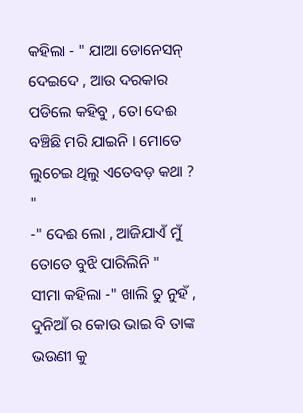କହିଲା - " ଯାଆ ଡୋନେସନ୍ ଦେଇଦେ , ଆଉ ଦରକାର ପଡିଲେ କହିବୁ , ତୋ ଦେଈ ବଞ୍ଚିଛି ମରି ଯାଇନି । ମୋତେ ଲୁଚେଇ ଥିଲୁ ଏତେବଡ଼ କଥା ? "
-" ଦେଈ ଲୋ , ଆଜିଯାଏଁ ମୁଁ ତୋତେ ବୁଝି ପାରିଲିନି "
ସୀମା କହିଲା -" ଖାଲି ତୁ ନୁହଁ , ଦୁନିଆଁ ର କୋଉ ଭାଇ ବି ତାଙ୍କ ଭଉଣୀ କୁ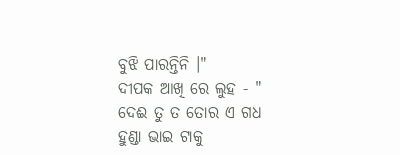ବୁଝି ପାରନ୍ତିନି ।"
ଦୀପକ ଆଖି ରେ ଲୁହ - " ଦେଈ ତୁ ତ ତୋର ଏ ଗଧ ହୁଣ୍ଡା ଭାଇ ଟାକୁ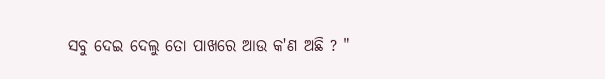ସବୁ ଦେଇ ଦେଲୁ ତୋ ପାଖରେ ଆଉ କ'ଣ ଅଛି ? "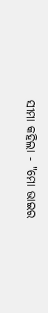ସୀମା କହିଲା - "ମୋ ଭାଇର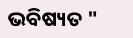ଭବିଷ୍ୟତ "